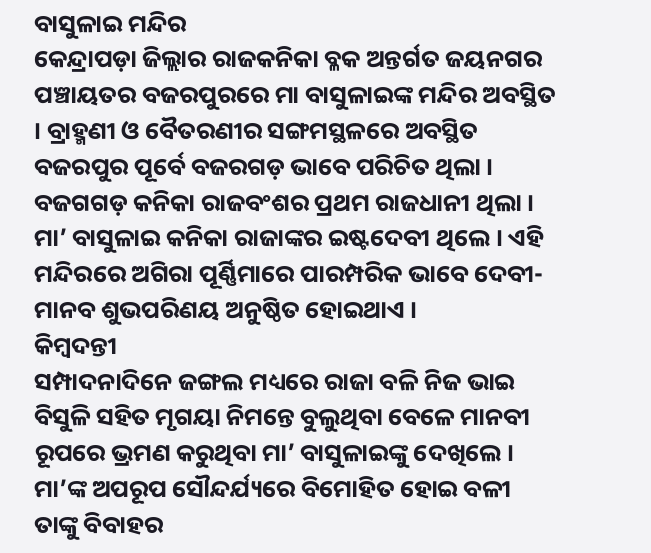ବାସୁଳାଇ ମନ୍ଦିର
କେନ୍ଦ୍ରାପଡ଼ା ଜିଲ୍ଲାର ରାଜକନିକା ବ୍ଳକ ଅନ୍ତର୍ଗତ ଜୟନଗର ପଞ୍ଚାୟତର ବଜରପୁରରେ ମା ବାସୁଳାଇଙ୍କ ମନ୍ଦିର ଅବସ୍ଥିତ । ବ୍ରାହ୍ମଣୀ ଓ ବୈତରଣୀର ସଙ୍ଗମସ୍ଥଳରେ ଅବସ୍ଥିତ ବଜରପୁର ପୂର୍ବେ ବଜରଗଡ଼ ଭାବେ ପରିଚିତ ଥିଲା । ବଜଗଗଡ଼ କନିକା ରାଜବଂଶର ପ୍ରଥମ ରାଜଧାନୀ ଥିଲା । ମା’ ବାସୁଳାଇ କନିକା ରାଜାଙ୍କର ଇଷ୍ଟଦେବୀ ଥିଲେ । ଏହି ମନ୍ଦିରରେ ଅଗିରା ପୂର୍ଣ୍ଣିମାରେ ପାରମ୍ପରିକ ଭାବେ ଦେବୀ-ମାନବ ଶୁଭପରିଣୟ ଅନୁଷ୍ଠିତ ହୋଇଥାଏ ।
କିମ୍ବଦନ୍ତୀ
ସମ୍ପାଦନାଦିନେ ଜଙ୍ଗଲ ମଧ୍ୟରେ ରାଜା ବଳି ନିଜ ଭାଇ ବିସୁଳି ସହିତ ମୃଗୟା ନିମନ୍ତେ ବୁଲୁଥିବା ବେଳେ ମାନବୀ ରୂପରେ ଭ୍ରମଣ କରୁଥିବା ମା’ ବାସୁଳାଇଙ୍କୁ ଦେଖିଲେ । ମା’ଙ୍କ ଅପରୂପ ସୌନ୍ଦର୍ଯ୍ୟରେ ବିମୋହିତ ହୋଇ ବଳୀ ତାଙ୍କୁ ବିବାହର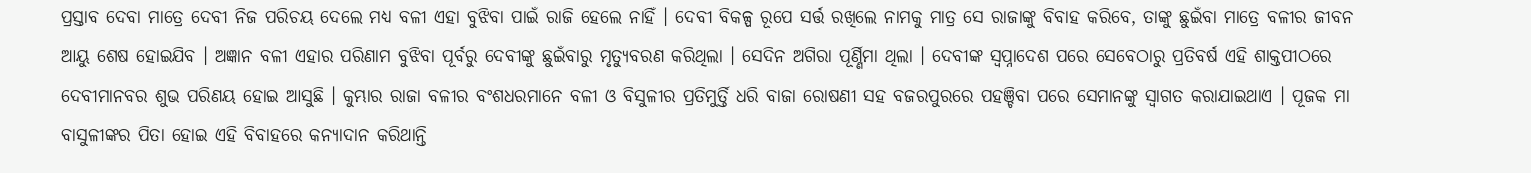ପ୍ରସ୍ତାବ ଦେବା ମାତ୍ରେ ଦେବୀ ନିଜ ପରିଚୟ ଦେଲେ ମଧ୍ୟ ବଳୀ ଏହା ବୁଝିବା ପାଇଁ ରାଜି ହେଲେ ନାହିଁ । ଦେବୀ ବିକଳ୍ପ ରୂପେ ସର୍ତ୍ତ ରଖିଲେ ନାମକୁ ମାତ୍ର ସେ ରାଜାଙ୍କୁ ବିବାହ କରିବେ, ତାଙ୍କୁ ଛୁଇଁବା ମାତ୍ରେ ବଳୀର ଜୀବନ ଆୟୁ ଶେଷ ହୋଇଯିବ । ଅଜ୍ଞାନ ବଳୀ ଏହାର ପରିଣାମ ବୁଝିବା ପୂର୍ବରୁ ଦେବୀଙ୍କୁ ଛୁଇଁବାରୁ ମୃତ୍ୟୁବରଣ କରିଥିଲା । ସେଦିନ ଅଗିରା ପୂର୍ଣ୍ଣିମା ଥିଲା । ଦେବୀଙ୍କ ସ୍ୱପ୍ନାଦେଶ ପରେ ସେବେଠାରୁ ପ୍ରତିବର୍ଷ ଏହି ଶାକ୍ତପୀଠରେ ଦେବୀମାନବର ଶୁଭ ପରିଣୟ ହୋଇ ଆସୁଛି । କୁମ୍ଭାର ରାଜା ବଳୀର ବଂଶଧରମାନେ ବଳୀ ଓ ବିସୁଳୀର ପ୍ରତିମୁର୍ତ୍ତି ଧରି ବାଜା ରୋଷଣୀ ସହ ବଜରପୁରରେ ପହଞ୍ଚିବା ପରେ ସେମାନଙ୍କୁ ସ୍ୱାଗତ କରାଯାଇଥାଏ । ପୂଜକ ମା ବାସୁଳୀଙ୍କର ପିତା ହୋଇ ଏହି ବିବାହରେ କନ୍ୟାଦାନ କରିଥାନ୍ତି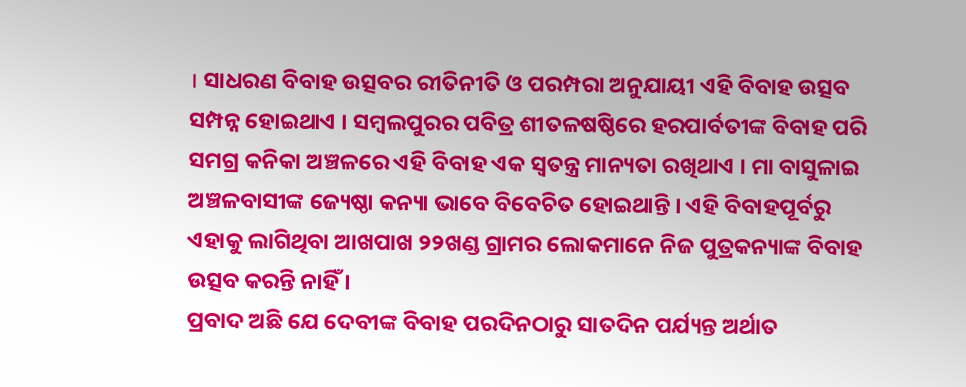। ସାଧରଣ ବିବାହ ଉତ୍ସବର ରୀତିନୀତି ଓ ପରମ୍ପରା ଅନୁଯାୟୀ ଏହି ବିବାହ ଉତ୍ସବ ସମ୍ପନ୍ନ ହୋଇଥାଏ । ସମ୍ବଲପୁରର ପବିତ୍ର ଶୀତଳଷଷ୍ଠିରେ ହରପାର୍ବତୀଙ୍କ ବିବାହ ପରି ସମଗ୍ର କନିକା ଅଞ୍ଚଳରେ ଏହି ବିବାହ ଏକ ସ୍ୱତନ୍ତ୍ର ମାନ୍ୟତା ରଖିଥାଏ । ମା ବାସୁଳାଇ ଅଞ୍ଚଳବାସୀଙ୍କ ଜ୍ୟେଷ୍ଠା କନ୍ୟା ଭାବେ ବିବେଚିତ ହୋଇଥାନ୍ତି । ଏହି ବିବାହପୂର୍ବରୁ ଏହାକୁ ଲାଗିଥିବା ଆଖପାଖ ୨୨ଖଣ୍ଡ ଗ୍ରାମର ଲୋକମାନେ ନିଜ ପୁତ୍ରକନ୍ୟାଙ୍କ ବିବାହ ଉତ୍ସବ କରନ୍ତି ନାହିଁ ।
ପ୍ରବାଦ ଅଛି ଯେ ଦେବୀଙ୍କ ବିବାହ ପରଦିନଠାରୁ ସାତଦିନ ପର୍ଯ୍ୟନ୍ତ ଅର୍ଥାତ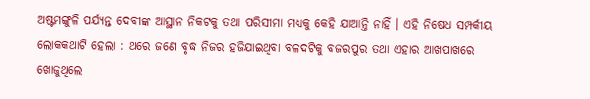ଅଷ୍ଟମଙ୍ଗୁଳି ପର୍ଯ୍ୟନ୍ତ ଦେବୀଙ୍କ ଆସ୍ଥାନ ନିକଟକୁ ତଥା ପରିସୀମା ମଧ୍ୟକୁ କେହି ଯାଆନ୍ତି ନାହିଁ । ଏହି ନିଷେଧ ସମ୍ପର୍କୀୟ ଲୋକକଥାଟି ହେଲା : ଥରେ ଜଣେ ବୃଦ୍ଧ ନିଜର ହଜିଯାଇଥିବା ବଳଦଟିକୁ ବଜରପୁର ତଥା ଏହାର ଆଖପାଖରେ ଖୋଜୁଥିଲେ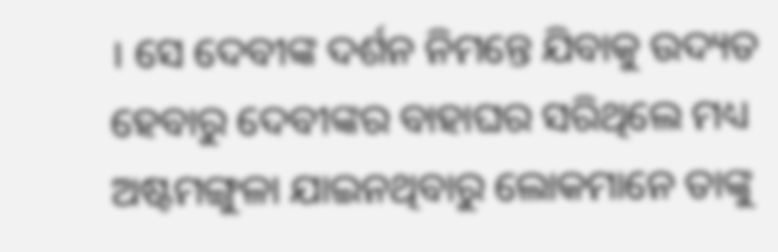। ସେ ଦେବୀଙ୍କ ଦର୍ଶନ ନିମନ୍ତେ ଯିବାକୁ ଉଦ୍ୟତ ହେବାରୁ ଦେବୀଙ୍କର ବାହାଘର ସରିଥିଲେ ମଧ୍ୟ ଅଷ୍ଟମଙ୍ଗୁଳା ଯାଇନଥିବାରୁ ଲୋକମାନେ ତାଙ୍କୁ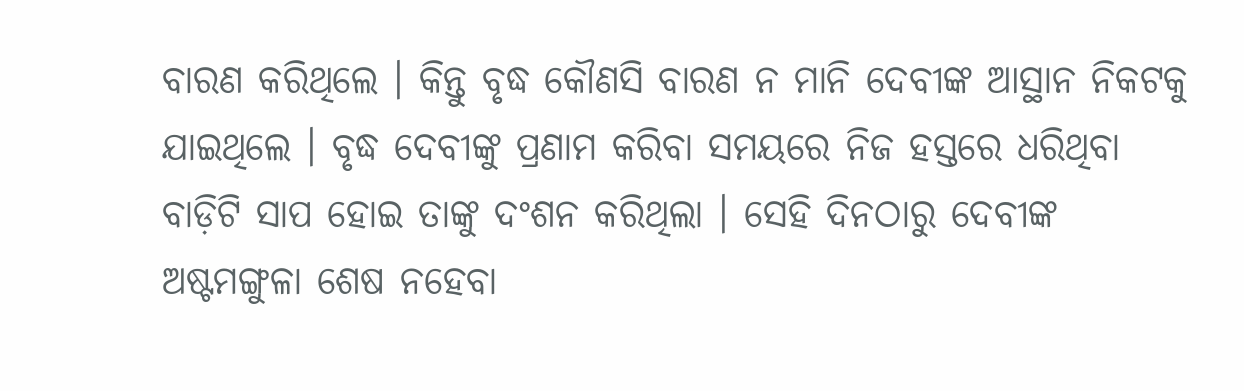ବାରଣ କରିଥିଲେ । କିନ୍ତୁ ବୃଦ୍ଧ କୌଣସି ବାରଣ ନ ମାନି ଦେବୀଙ୍କ ଆସ୍ଥାନ ନିକଟକୁ ଯାଇଥିଲେ । ବୃଦ୍ଧ ଦେବୀଙ୍କୁ ପ୍ରଣାମ କରିବା ସମୟରେ ନିଜ ହସ୍ତରେ ଧରିଥିବା ବାଡ଼ିଟି ସାପ ହୋଇ ତାଙ୍କୁ ଦଂଶନ କରିଥିଲା । ସେହି ଦିନଠାରୁ ଦେବୀଙ୍କ ଅଷ୍ଟମଙ୍ଗୁଳା ଶେଷ ନହେବା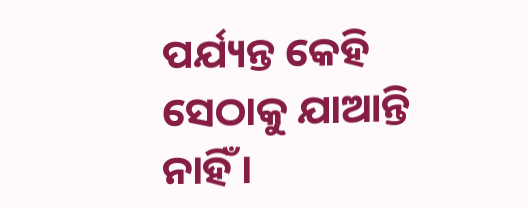ପର୍ଯ୍ୟନ୍ତ କେହି ସେଠାକୁ ଯାଆନ୍ତି ନାହିଁ ।